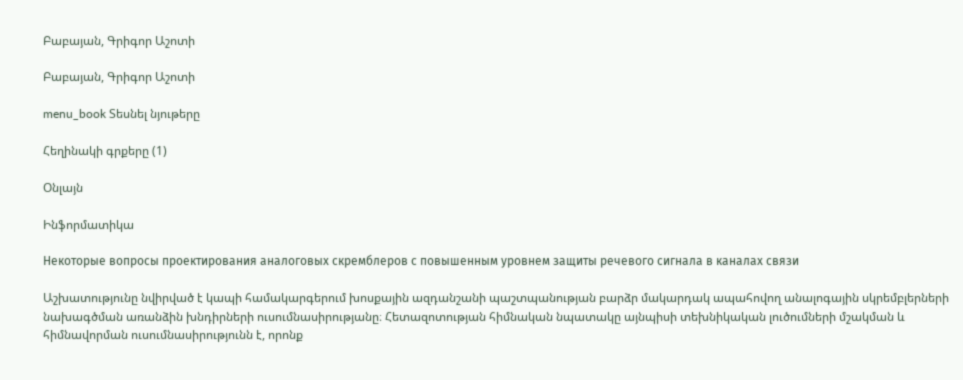Բաբայան, Գրիգոր Աշոտի

Բաբայան, Գրիգոր Աշոտի

menu_book Տեսնել նյութերը

Հեղինակի գրքերը (1)

Օնլայն

Ինֆորմատիկա

Некоторые вопросы проектирования аналоговых скремблеров с повышенным уровнем защиты речевого сигнала в каналах связи

Աշխատությունը նվիրված է կապի համակարգերում խոսքային ազդանշանի պաշտպանության բարձր մակարդակ ապահովող անալոգային սկրեմբլերների նախագծման առանձին խնդիրների ուսումնասիրությանը։ Հետազոտության հիմնական նպատակը այնպիսի տեխնիկական լուծումների մշակման և հիմնավորման ուսումնասիրությունն է, որոնք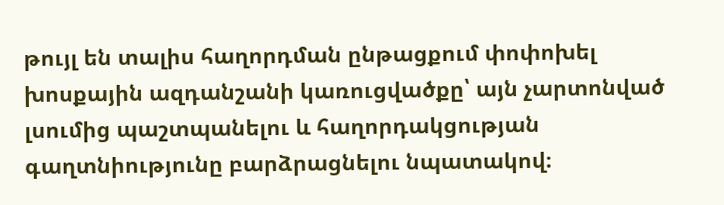թույլ են տալիս հաղորդման ընթացքում փոփոխել խոսքային ազդանշանի կառուցվածքը՝ այն չարտոնված լսումից պաշտպանելու և հաղորդակցության գաղտնիությունը բարձրացնելու նպատակով։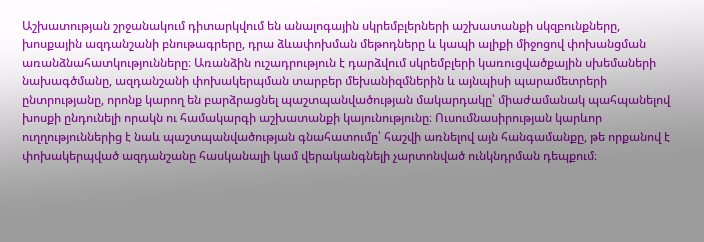Աշխատության շրջանակում դիտարկվում են անալոգային սկրեմբլերների աշխատանքի սկզբունքները, խոսքային ազդանշանի բնութագրերը, դրա ձևափոխման մեթոդները և կապի ալիքի միջոցով փոխանցման առանձնահատկությունները։ Առանձին ուշադրություն է դարձվում սկրեմբլերի կառուցվածքային սխեմաների նախագծմանը, ազդանշանի փոխակերպման տարբեր մեխանիզմներին և այնպիսի պարամետրերի ընտրությանը, որոնք կարող են բարձրացնել պաշտպանվածության մակարդակը՝ միաժամանակ պահպանելով խոսքի ընդունելի որակն ու համակարգի աշխատանքի կայունությունը։ Ուսումնասիրության կարևոր ուղղություններից է նաև պաշտպանվածության գնահատումը՝ հաշվի առնելով այն հանգամանքը, թե որքանով է փոխակերպված ազդանշանը հասկանալի կամ վերականգնելի չարտոնված ունկնդրման դեպքում։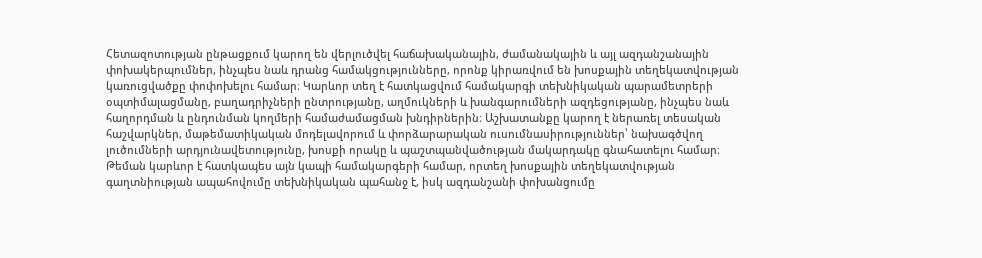Հետազոտության ընթացքում կարող են վերլուծվել հաճախականային, ժամանակային և այլ ազդանշանային փոխակերպումներ, ինչպես նաև դրանց համակցությունները, որոնք կիրառվում են խոսքային տեղեկատվության կառուցվածքը փոփոխելու համար։ Կարևոր տեղ է հատկացվում համակարգի տեխնիկական պարամետրերի օպտիմալացմանը, բաղադրիչների ընտրությանը, աղմուկների և խանգարումների ազդեցությանը, ինչպես նաև հաղորդման և ընդունման կողմերի համաժամացման խնդիրներին։ Աշխատանքը կարող է ներառել տեսական հաշվարկներ, մաթեմատիկական մոդելավորում և փորձարարական ուսումնասիրություններ՝ նախագծվող լուծումների արդյունավետությունը, խոսքի որակը և պաշտպանվածության մակարդակը գնահատելու համար։ Թեման կարևոր է հատկապես այն կապի համակարգերի համար, որտեղ խոսքային տեղեկատվության գաղտնիության ապահովումը տեխնիկական պահանջ է, իսկ ազդանշանի փոխանցումը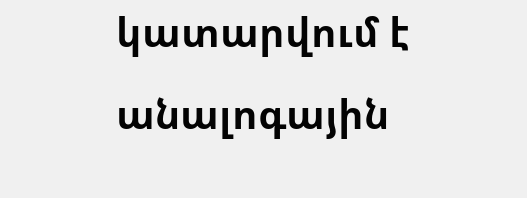կատարվում է անալոգային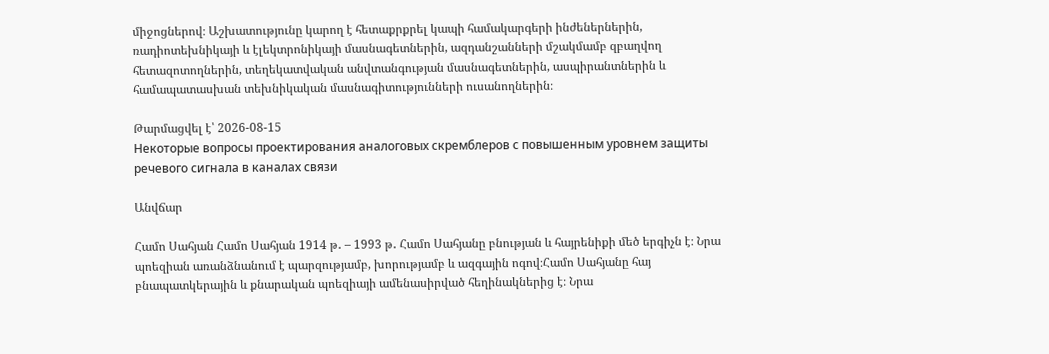միջոցներով։ Աշխատությունը կարող է հետաքրքրել կապի համակարգերի ինժեներներին, ռադիոտեխնիկայի և էլեկտրոնիկայի մասնագետներին, ազդանշանների մշակմամբ զբաղվող հետազոտողներին, տեղեկատվական անվտանգության մասնագետներին, ասպիրանտներին և համապատասխան տեխնիկական մասնագիտությունների ուսանողներին։

Թարմացվել է՝ 2026-08-15
Некоторые вопросы проектирования аналоговых скремблеров с повышенным уровнем защиты речевого сигнала в каналах связи

Անվճար

Համո Սահյան Համո Սահյան 1914 թ․ – 1993 թ․ Համո Սահյանը բնության և հայրենիքի մեծ երգիչն է։ Նրա պոեզիան առանձնանում է պարզությամբ, խորությամբ և ազգային ոգով։Համո Սահյանը հայ բնապատկերային և քնարական պոեզիայի ամենասիրված հեղինակներից է։ Նրա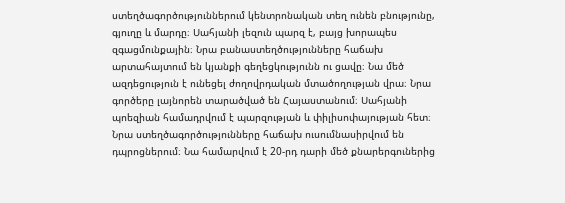ստեղծագործություններում կենտրոնական տեղ ունեն բնությունը, գյուղը և մարդը։ Սահյանի լեզուն պարզ է, բայց խորապես զգացմունքային։ Նրա բանաստեղծությունները հաճախ արտահայտում են կյանքի գեղեցկությունն ու ցավը։ Նա մեծ ազդեցություն է ունեցել ժողովրդական մտածողության վրա։ Նրա գործերը լայնորեն տարածված են Հայաստանում։ Սահյանի պոեզիան համադրվում է պարզության և փիլիսոփայության հետ։ Նրա ստեղծագործությունները հաճախ ուսումնասիրվում են դպրոցներում։ Նա համարվում է 20-րդ դարի մեծ քնարերգուներից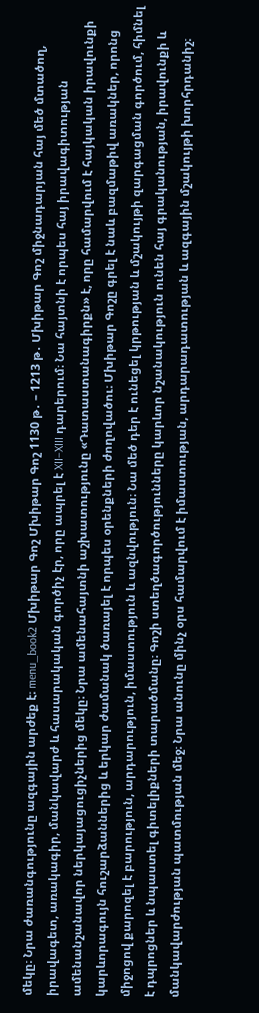մեկը։ Նրա ժառանգությունը ազգային արժեք է։ menu_book2 Մխիթար Գոշ Մխիթար Գոշ 1130 թ․ – 1213 թ․ Մխիթար Գոշ միջնադարյան հայ մեծ մտածող, իրավագետ, առակագիր, մանկավարժ և հասարակական գործիչ էր, որը ապրել է XII–XIII դարերում։ Նա հայտնի է որպես հայ իրավագիտության ամենանշանավոր ներկայացուցիչներից մեկը։ Նրա ամենահայտնի աշխատությունը «Դատաստանագիրքն» է, որը համարվում է հայկական իրավունքի կարևորագույն հուշարձաններից և երկար ժամանակ ծառայել է որպես օրենքների ժողովածու։ Մխիթար Գոշը գրել է նաև բազմաթիվ առակներ, որոնց միջոցով քարոզել է բարություն, արդարություն, իմաստություն և ազնվություն։ Նա մեծ դեր է ունեցել կրթության և մշակույթի զարգացման գործում, հիմնել է դպրոցներ և նպաստել գիտելիքների տարածմանը։ Գոշի ստեղծագործությունները կարևոր նշանակություն ունեն հայ գրականության, իրավունքի և մանկավարժության պատմության մեջ։ Նրա անունը մինչ օրս համարվում է իմաստության, արդարադատության և ազգային մշակույթի խորհրդանիշ։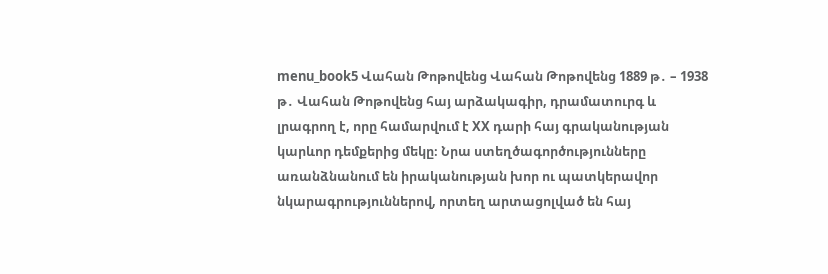menu_book5 Վահան Թոթովենց Վահան Թոթովենց 1889 թ․ – 1938 թ․ Վահան Թոթովենց հայ արձակագիր, դրամատուրգ և լրագրող է, որը համարվում է XX դարի հայ գրականության կարևոր դեմքերից մեկը։ Նրա ստեղծագործությունները առանձնանում են իրականության խոր ու պատկերավոր նկարագրություններով, որտեղ արտացոլված են հայ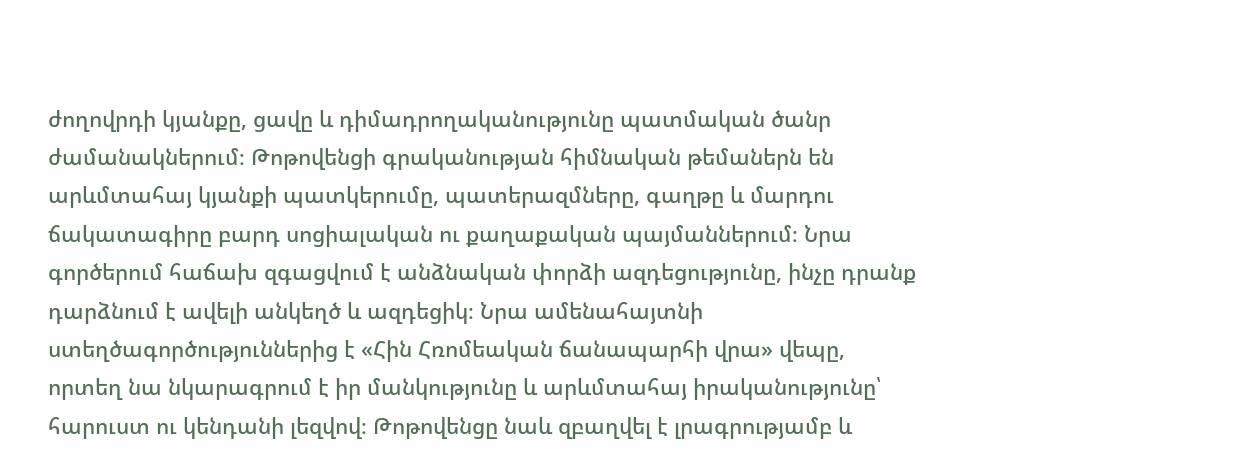ժողովրդի կյանքը, ցավը և դիմադրողականությունը պատմական ծանր ժամանակներում։ Թոթովենցի գրականության հիմնական թեմաներն են արևմտահայ կյանքի պատկերումը, պատերազմները, գաղթը և մարդու ճակատագիրը բարդ սոցիալական ու քաղաքական պայմաններում։ Նրա գործերում հաճախ զգացվում է անձնական փորձի ազդեցությունը, ինչը դրանք դարձնում է ավելի անկեղծ և ազդեցիկ։ Նրա ամենահայտնի ստեղծագործություններից է «Հին Հռոմեական ճանապարհի վրա» վեպը, որտեղ նա նկարագրում է իր մանկությունը և արևմտահայ իրականությունը՝ հարուստ ու կենդանի լեզվով։ Թոթովենցը նաև զբաղվել է լրագրությամբ և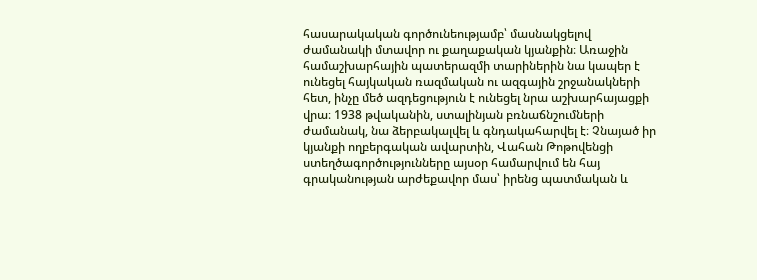հասարակական գործունեությամբ՝ մասնակցելով ժամանակի մտավոր ու քաղաքական կյանքին։ Առաջին համաշխարհային պատերազմի տարիներին նա կապեր է ունեցել հայկական ռազմական ու ազգային շրջանակների հետ, ինչը մեծ ազդեցություն է ունեցել նրա աշխարհայացքի վրա։ 1938 թվականին, ստալինյան բռնաճնշումների ժամանակ, նա ձերբակալվել և գնդակահարվել է։ Չնայած իր կյանքի ողբերգական ավարտին, Վահան Թոթովենցի ստեղծագործությունները այսօր համարվում են հայ գրականության արժեքավոր մաս՝ իրենց պատմական և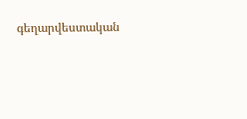գեղարվեստական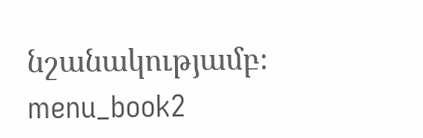նշանակությամբ։ menu_book2